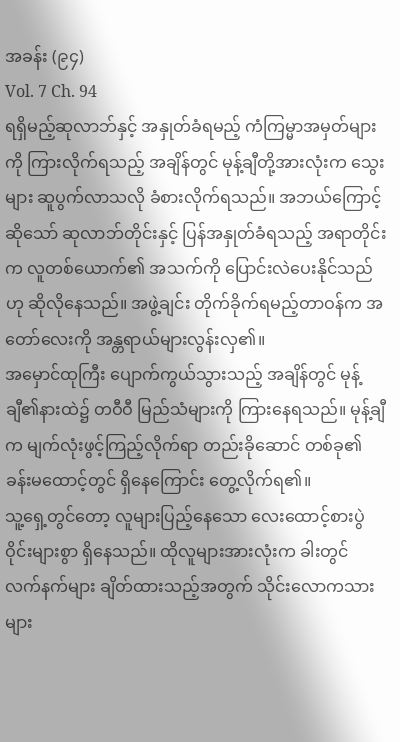အခန်း (၉၄)
Vol. 7 Ch. 94
ရရှိမည့်ဆုလာဘ်နှင့် အနှုတ်ခံရမည့် ကံကြမ္မာအမှတ်များကို ကြားလိုက်ရသည့် အချိန်တွင် မုန့်ချီတို့အားလုံးက သွေးများ ဆူပွက်လာသလို ခံစားလိုက်ရသည်။ အဘယ်ကြောင့်ဆိုသော် ဆုလာဘ်တိုင်းနှင့် ပြန်အနှုတ်ခံရသည့် အရာတိုင်းက လူတစ်ယောက်၏ အသက်ကို ပြောင်းလဲပေးနိုင်သည်ဟု ဆိုလိုနေသည်။ အဖွဲ့ချင်း တိုက်ခိုက်ရမည့်တာဝန်က အတော်လေးကို အန္တရာယ်များလွန်းလှ၏။
အမှောင်ထုကြီး ပျောက်ကွယ်သွားသည့် အချိန်တွင် မုန့်ချီ၏နားထဲ၌ တဝီဝီ မြည်သံများကို ကြားနေရသည်။ မုန့်ချီက မျက်လုံးဖွင့်ကြည့်လိုက်ရာ တည်းခိုဆောင် တစ်ခု၏ ခန်းမထောင့်တွင် ရှိနေကြောင်း တွေ့လိုက်ရ၏။
သူ့ရှေ့တွင်တော့ လူများပြည့်နေသော လေးထောင့်စားပွဲဝိုင်းများစွာ ရှိနေသည်။ ထိုလူများအားလုံးက ခါးတွင် လက်နက်များ ချိတ်ထားသည့်အတွက် သိုင်းလောကသားများ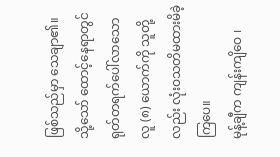ဖြစ်သည်မှာ သေချာ၏။ သို့သော် ထောင့်နေရာတွင် ရုတ်တရက်ပေါ်လာသော လူ (၈) ယောက်ကို သူတို့လည်း လုံးဝသတိမထားမိခဲ့ကြပေ။
မုန့်ချီက ကျန်းကျိဝေ ၊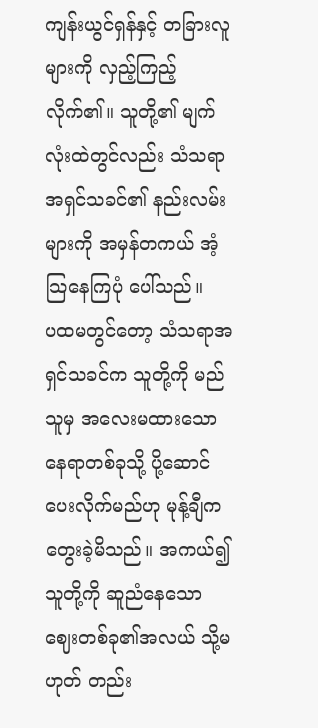ကျန်းယွင်ရှန်နှင့် တခြားလူများကို လှည့်ကြည့်လိုက်၏။ သူတို့၏ မျက်လုံးထဲတွင်လည်း သံသရာအရှင်သခင်၏ နည်းလမ်းများကို အမှန်တကယ် အံ့သြနေကြပုံ ပေါ်သည်။
ပထမတွင်တော့ သံသရာအရှင်သခင်က သူတို့ကို မည်သူမှ အလေးမထားသော နေရာတစ်ခုသို့ ပို့ဆောင်ပေးလိုက်မည်ဟု မုန့်ချီက တွေးခဲ့မိသည်။ အကယ်၍ သူတို့ကို ဆူညံနေသော ဈေးတစ်ခု၏အလယ် သို့မဟုတ် တည်း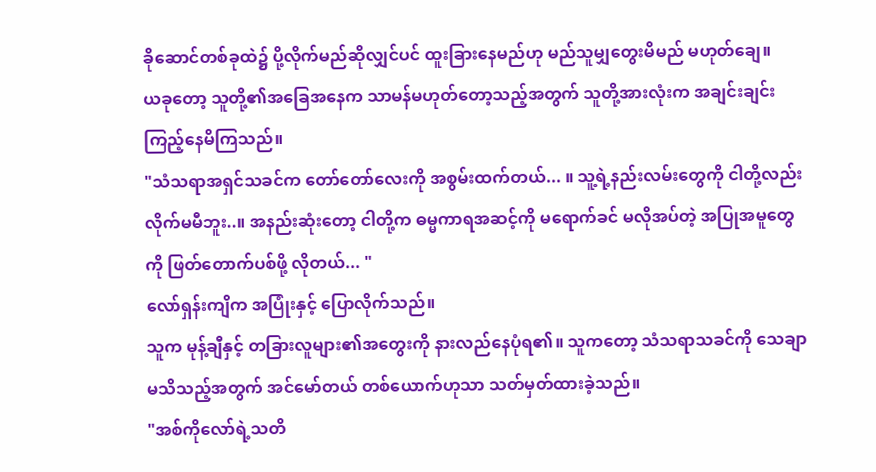ခိုဆောင်တစ်ခုထဲ၌ ပို့လိုက်မည်ဆိုလျှင်ပင် ထူးခြားနေမည်ဟု မည်သူမျှတွေးမိမည် မဟုတ်ချေ။
ယခုတော့ သူတို့၏အခြေအနေက သာမန်မဟုတ်တော့သည့်အတွက် သူတို့အားလုံးက အချင်းချင်း ကြည့်နေမိကြသည်။
"သံသရာအရှင်သခင်က တော်တော်လေးကို အစွမ်းထက်တယ်... ။ သူ့ရဲ့နည်းလမ်းတွေကို ငါတို့လည်း လိုက်မမီဘူး..။ အနည်းဆုံးတော့ ငါတို့က ဓမ္မကာရအဆင့်ကို မရောက်ခင် မလိုအပ်တဲ့ အပြုအမူတွေကို ဖြတ်တောက်ပစ်ဖို့ လိုတယ်... "
လော်ရှန်းကျိက အပြုံးနှင့် ပြောလိုက်သည်။
သူက မုန့်ချီနှင့် တခြားလူများ၏အတွေးကို နားလည်နေပုံရ၏။ သူကတော့ သံသရာသခင်ကို သေချာမသိသည့်အတွက် အင်မော်တယ် တစ်ယောက်ဟုသာ သတ်မှတ်ထားခဲ့သည်။
"အစ်ကိုလော်ရဲ့သတိ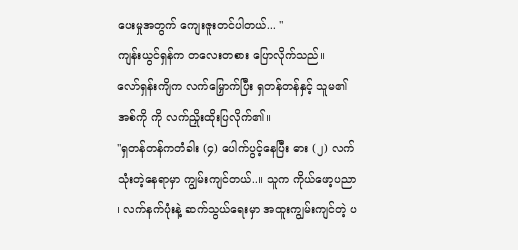ပေးမှုအတွက် ကျေးဇူးတင်ပါတယ်... "
ကျန်းယွင်ရှန်က တလေးတစား ပြောလိုက်သည်။
လော်ရှန်းကျိက လက်မြှောက်ပြီး ရှတန်တန်နှင့် သူမ၏အစ်ကို ကို လက်ညှိုးထိုးပြလိုက်၏။
"ရှတန်တန်ကတံခါး (၄) ပေါက်ပွင့်နေပြီး ဓား (၂) လက် သုံးတဲ့နေရာမှာ ကျွမ်းကျင်တယ်..။ သူက ကိုယ်ဖော့ပညာ ၊ လက်နက်ပုံးနဲ့ ဆက်သွယ်ရေးမှာ အထူးကျွမ်းကျင်တဲ့ ပ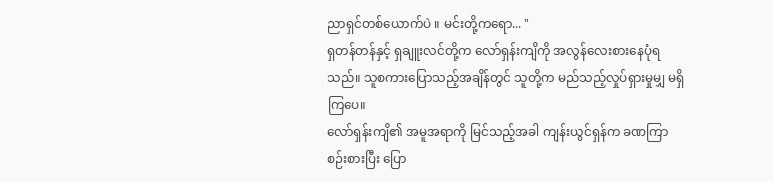ညာရှင်တစ်ယောက်ပဲ ။ မင်းတို့ကရော... "
ရှတန်တန်နှင့် ရှချူးလင်တို့က လော်ရှန်းကျိကို အလွန်လေးစားနေပုံရသည်။ သူစကားပြောသည့်အချိန်တွင် သူတို့က မည်သည့်လှုပ်ရှားမှုမျှ မရှိကြပေ။
လော်ရှန်းကျိ၏ အမူအရာကို မြင်သည့်အခါ ကျန်းယွင်ရှန်က ခဏကြာ စဉ်းစားပြီး ပြော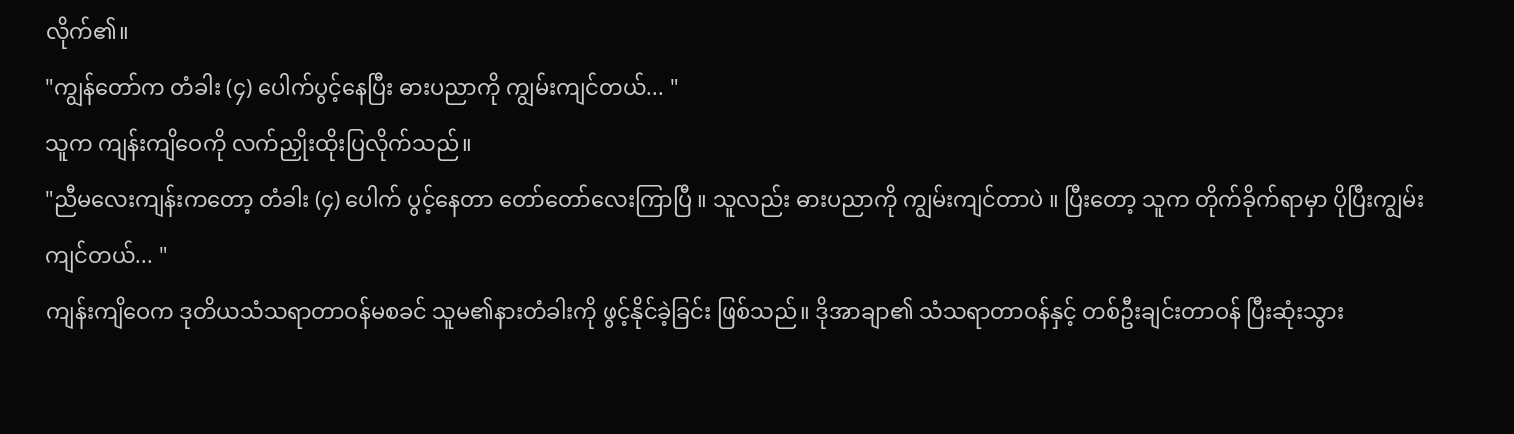လိုက်၏။
"ကျွန်တော်က တံခါး (၄) ပေါက်ပွင့်နေပြီး ဓားပညာကို ကျွမ်းကျင်တယ်... "
သူက ကျန်းကျိဝေကို လက်ညှိုးထိုးပြလိုက်သည်။
"ညီမလေးကျန်းကတော့ တံခါး (၄) ပေါက် ပွင့်နေတာ တော်တော်လေးကြာပြီ ။ သူလည်း ဓားပညာကို ကျွမ်းကျင်တာပဲ ။ ပြီးတော့ သူက တိုက်ခိုက်ရာမှာ ပိုပြီးကျွမ်းကျင်တယ်... "
ကျန်းကျိဝေက ဒုတိယသံသရာတာဝန်မစခင် သူမ၏နားတံခါးကို ဖွင့်နိုင်ခဲ့ခြင်း ဖြစ်သည်။ ဒိုအာချာ၏ သံသရာတာဝန်နှင့် တစ်ဦးချင်းတာဝန် ပြီးဆုံးသွား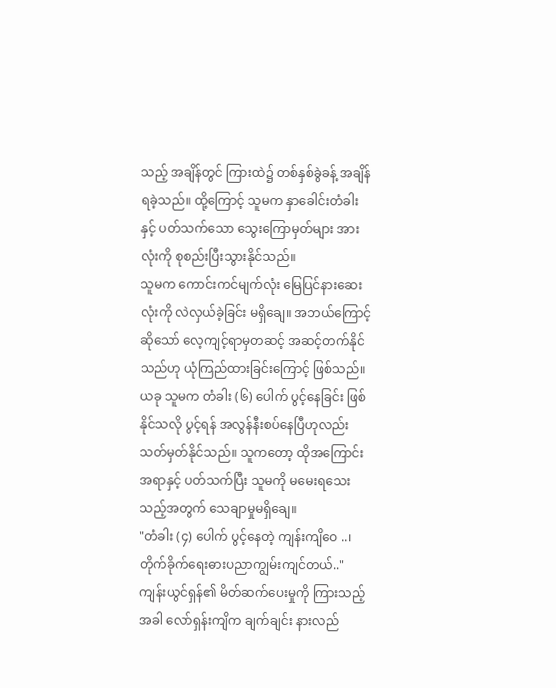သည့် အချိန်တွင် ကြားထဲ၌ တစ်နှစ်ခွဲခန့် အချိန်ရခဲ့သည်။ ထို့ကြောင့် သူမက နှာခေါင်းတံခါးနှင့် ပတ်သက်သော သွေးကြောမှတ်များ အားလုံးကို စုစည်းပြီးသွားနိုင်သည်။
သူမက ကောင်းကင်မျက်လုံး မြေပြင်နားဆေးလုံးကို လဲလှယ်ခဲ့ခြင်း မရှိချေ။ အဘယ်ကြောင့်ဆိုသော် လေ့ကျင့်ရာမှတဆင့် အဆင့်တက်နိုင်သည်ဟု ယုံကြည်ထားခြင်းကြောင့် ဖြစ်သည်။ ယခု သူမက တံခါး (၆) ပေါက် ပွင့်နေခြင်း ဖြစ်နိုင်သလို ပွင့်ရန် အလွန်နီးစပ်နေပြီဟုလည်း သတ်မှတ်နိုင်သည်။ သူကတော့ ထိုအကြောင်းအရာနှင့် ပတ်သက်ပြီး သူမကို မမေးရသေးသည့်အတွက် သေချာမှုမရှိချေ။
"တံခါး (၄) ပေါက် ပွင့်နေတဲ့ ကျန်းကျိဝေ ..၊ တိုက်ခိုက်ရေးဓားပညာကျွမ်းကျင်တယ်.."
ကျန်းယွင်ရှန်၏ မိတ်ဆက်ပေးမှုကို ကြားသည့်အခါ လော်ရှန်းကျိက ချက်ချင်း နားလည်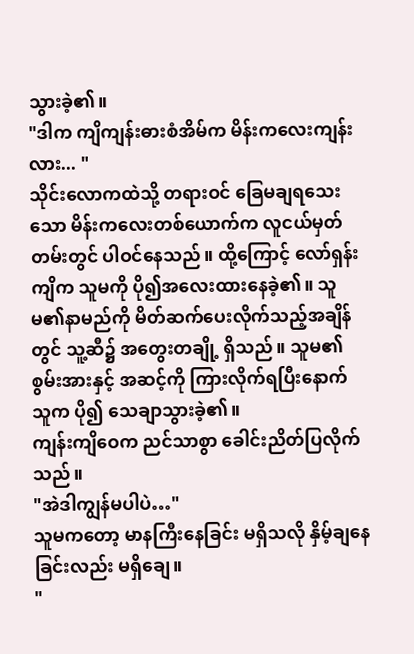သွားခဲ့၏။
"ဒါက ကျိကျန်းဓားစံအိမ်က မိန်းကလေးကျန်းလား... "
သိုင်းလောကထဲသို့ တရားဝင် ခြေမချရသေးသော မိန်းကလေးတစ်ယောက်က လူငယ်မှတ်တမ်းတွင် ပါဝင်နေသည်။ ထို့ကြောင့် လော်ရှန်းကျိက သူမကို ပို၍အလေးထားနေခဲ့၏။ သူမ၏နာမည်ကို မိတ်ဆက်ပေးလိုက်သည့်အချိန်တွင် သူ့ဆီ၌ အတွေးတချို့ ရှိသည်။ သူမ၏စွမ်းအားနှင့် အဆင့်ကို ကြားလိုက်ရပြီးနောက် သူက ပို၍ သေချာသွားခဲ့၏။
ကျန်းကျိဝေက ညင်သာစွာ ခေါင်းညိတ်ပြလိုက်သည်။
"အဲဒါကျွန်မပါပဲ…"
သူမကတော့ မာနကြီးနေခြင်း မရှိသလို နှိမ့်ချနေခြင်းလည်း မရှိချေ။
"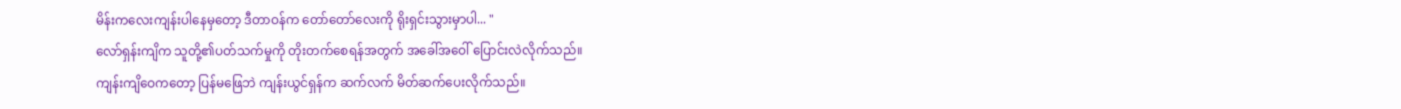မိန်းကလေးကျန်းပါနေမှတော့ ဒီတာဝန်က တော်တော်လေးကို ရိုးရှင်းသွားမှာပါ... "
လော်ရှန်းကျိက သူတို့၏ပတ်သက်မှုကို တိုးတက်စေရန်အတွက် အခေါ်အဝေါ် ပြောင်းလဲလိုက်သည်။
ကျန်းကျိဝေကတော့ ပြန်မဖြေဘဲ ကျန်းယွင်ရှန်က ဆက်လက် မိတ်ဆက်ပေးလိုက်သည်။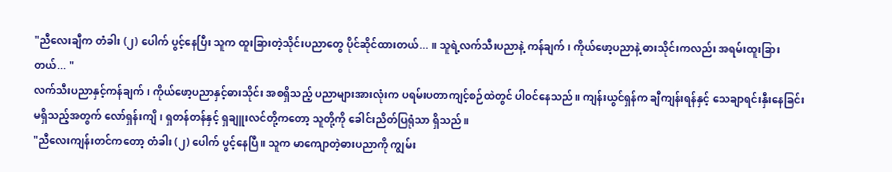"ညီလေးချီက တံခါး (၂) ပေါက် ပွင့်နေပြီး သူက ထူးခြားတဲ့သိုင်းပညာတွေ ပိုင်ဆိုင်ထားတယ်... ။ သူရဲ့လက်သီးပညာနဲ့ ကန်ချက် ၊ ကိုယ်ဖော့ပညာနဲ့ ဓားသိုင်းကလည်း အရမ်းထူးခြားတယ်... "
လက်သီးပညာနှင့်ကန်ချက် ၊ ကိုယ်ဖော့ပညာနှင့်ဓားသိုင်း အစရှိသည့် ပညာများအားလုံးက ပရမ်းပတာကျင့်စဉ်ထဲတွင် ပါဝင်နေသည်။ ကျန်းယွင်ရှန်က ချီကျန်းရန်နှင့် သေချာရင်းနှီးနေခြင်း မရှိသည့်အတွက် လော်ရှန်းကျိ ၊ ရှတန်တန်နှင့် ရှချူးလင်တို့ကတော့ သူတို့ကို ခေါင်းညိတ်ပြရုံသာ ရှိသည်။
"ညီလေးကျန်းတင်ကတော့ တံခါး (၂) ပေါက် ပွင့်နေပြီ ။ သူက မာကျောတဲ့ဓားပညာကို ကျွမ်း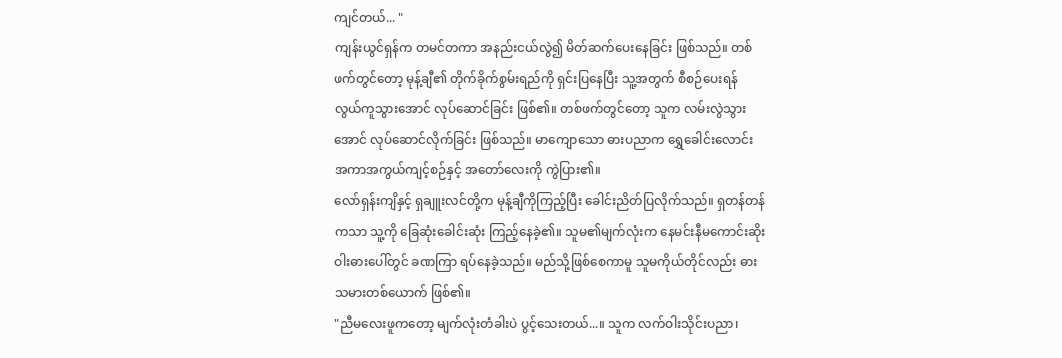ကျင်တယ်... "
ကျန်းယွင်ရှန်က တမင်တကာ အနည်းငယ်လွဲ၍ မိတ်ဆက်ပေးနေခြင်း ဖြစ်သည်။ တစ်ဖက်တွင်တော့ မုန့်ချီ၏ တိုက်ခိုက်စွမ်းရည်ကို ရှင်းပြနေပြီး သူ့အတွက် စီစဉ်ပေးရန် လွယ်ကူသွားအောင် လုပ်ဆောင်ခြင်း ဖြစ်၏။ တစ်ဖက်တွင်တော့ သူက လမ်းလွဲသွားအောင် လုပ်ဆောင်လိုက်ခြင်း ဖြစ်သည်။ မာကျောသော ဓားပညာက ရွှေခေါင်းလောင်း အကာအကွယ်ကျင့်စဉ်နှင့် အတော်လေးကို ကွဲပြား၏။
လော်ရှန်းကျိနှင့် ရှချူးလင်တို့က မုန့်ချီကိုကြည့်ပြီး ခေါင်းညိတ်ပြလိုက်သည်။ ရှတန်တန်ကသာ သူ့ကို ခြေဆုံးခေါင်းဆုံး ကြည့်နေခဲ့၏။ သူမ၏မျက်လုံးက နေမင်းနီမကောင်းဆိုးဝါးဓားပေါ်တွင် ခဏကြာ ရပ်နေခဲ့သည်။ မည်သို့ဖြစ်စေကာမူ သူမကိုယ်တိုင်လည်း ဓားသမားတစ်ယောက် ဖြစ်၏။
"ညီမလေးဖူကတော့ မျက်လုံးတံခါးပဲ ပွင့်သေးတယ်...။ သူက လက်ဝါးသိုင်းပညာ၊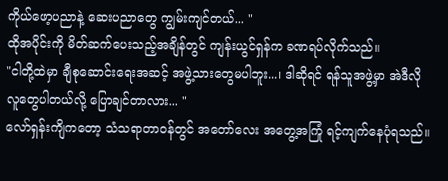ကိုယ်ဖော့ပညာနဲ့ ဆေးပညာတွေ ကျွမ်းကျင်တယ်... "
ထိုအပိုင်းကို မိတ်ဆက်ပေးသည့်အချိန်တွင် ကျန်းယွင်ရှန်က ခဏရပ်လိုက်သည်။
"ငါတို့ထဲမှာ ချီစုဆောင်းရေးအဆင့် အဖွဲ့သားတွေမပါဘူး...၊ ဒါဆိုရင် ရန်သူအဖွဲ့မှာ အဲဒီလို လူတွေပါတယ်လို့ ပြောချင်တာလား... "
လော်ရှန်းကျိကတော့ သံသရာတာဝန်တွင် အတော်လေး အတွေ့အကြုံ ရင့်ကျက်နေပုံရသည်။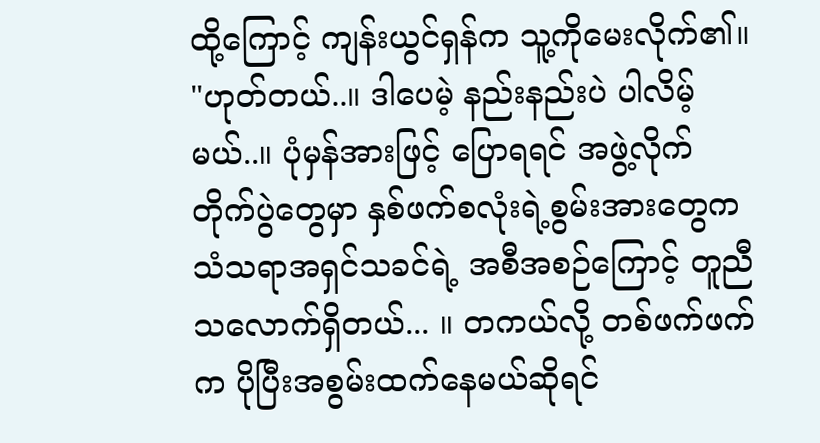ထို့ကြောင့် ကျန်းယွင်ရှန်က သူ့ကိုမေးလိုက်၏။
"ဟုတ်တယ်..။ ဒါပေမဲ့ နည်းနည်းပဲ ပါလိမ့်မယ်..။ ပုံမှန်အားဖြင့် ပြောရရင် အဖွဲ့လိုက် တိုက်ပွဲတွေမှာ နှစ်ဖက်စလုံးရဲ့စွမ်းအားတွေက သံသရာအရှင်သခင်ရဲ့ အစီအစဉ်ကြောင့် တူညီသလောက်ရှိတယ်... ။ တကယ်လို့ တစ်ဖက်ဖက်က ပိုပြီးအစွမ်းထက်နေမယ်ဆိုရင်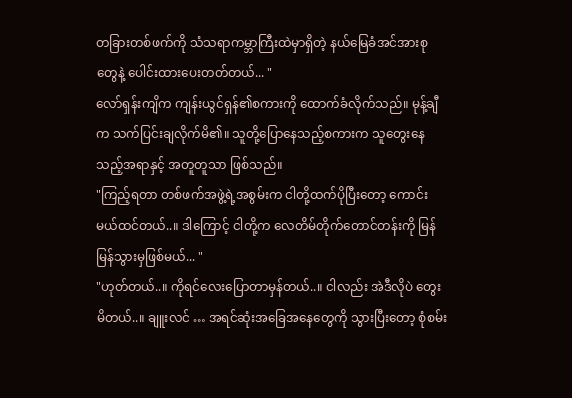တခြားတစ်ဖက်ကို သံသရာကမ္ဘာကြီးထဲမှာရှိတဲ့ နယ်မြေခံအင်အားစုတွေနဲ့ ပေါင်းထားပေးတတ်တယ်... "
လော်ရှန်းကျိက ကျန်းယွင်ရှန်၏စကားကို ထောက်ခံလိုက်သည်။ မုန့်ချီက သက်ပြင်းချလိုက်မိ၏။ သူတို့ပြောနေသည့်စကားက သူတွေးနေသည့်အရာနှင့် အတူတူသာ ဖြစ်သည်။
"ကြည့်ရတာ တစ်ဖက်အဖွဲ့ရဲ့အစွမ်းက ငါတို့ထက်ပိုပြီးတော့ ကောင်းမယ်ထင်တယ်..။ ဒါကြောင့် ငါတို့က လေတိမ်တိုက်တောင်တန်းကို မြန်မြန်သွားမှဖြစ်မယ်... "
"ဟုတ်တယ်..။ ကိုရင်လေးပြောတာမှန်တယ်..။ ငါလည်း အဲဒီလိုပဲ တွေးမိတယ်..။ ချူးလင် … အရင်ဆုံးအခြေအနေတွေကို သွားပြီးတော့ စုံစမ်း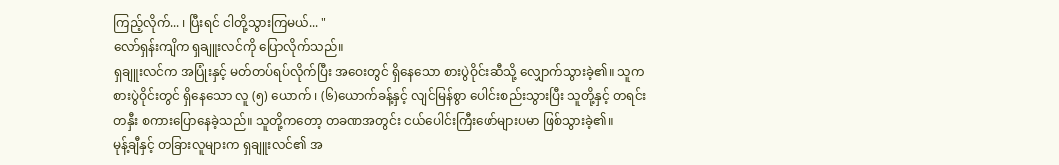ကြည့်လိုက်... ၊ ပြီးရင် ငါတို့သွားကြမယ်... "
လော်ရှန်းကျိက ရှချူးလင်ကို ပြောလိုက်သည်။
ရှချူးလင်က အပြုံးနှင့် မတ်တပ်ရပ်လိုက်ပြီး အဝေးတွင် ရှိနေသော စားပွဲဝိုင်းဆီသို့ လျှောက်သွားခဲ့၏။ သူက စားပွဲဝိုင်းတွင် ရှိနေသော လူ (၅) ယောက် ၊ (၆)ယောက်ခန့်နှင့် လျင်မြန်စွာ ပေါင်းစည်းသွားပြီး သူတို့နှင့် တရင်းတနှီး စကားပြောနေခဲ့သည်။ သူတို့ကတော့ တခဏအတွင်း ငယ်ပေါင်းကြီးဖော်များပမာ ဖြစ်သွားခဲ့၏။
မုန့်ချီနှင့် တခြားလူများက ရှချူးလင်၏ အ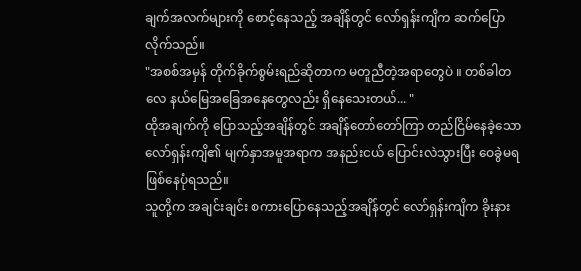ချက်အလက်များကို စောင့်နေသည့် အချိန်တွင် လော်ရှန်းကျိက ဆက်ပြောလိုက်သည်။
"အစစ်အမှန် တိုက်ခိုက်စွမ်းရည်ဆိုတာက မတူညီတဲ့အရာတွေပဲ ။ တစ်ခါတလေ နယ်မြေအခြေအနေတွေလည်း ရှိနေသေးတယ်... "
ထိုအချက်ကို ပြောသည့်အချိန်တွင် အချိန်တော်တော်ကြာ တည်ငြိမ်နေခဲ့သော လော်ရှန်းကျိ၏ မျက်နှာအမူအရာက အနည်းငယ် ပြောင်းလဲသွားပြီး ဝေခွဲမရ ဖြစ်နေပုံရသည်။
သူတို့က အချင်းချင်း စကားပြောနေသည့်အချိန်တွင် လော်ရှန်းကျိက ခိုးနား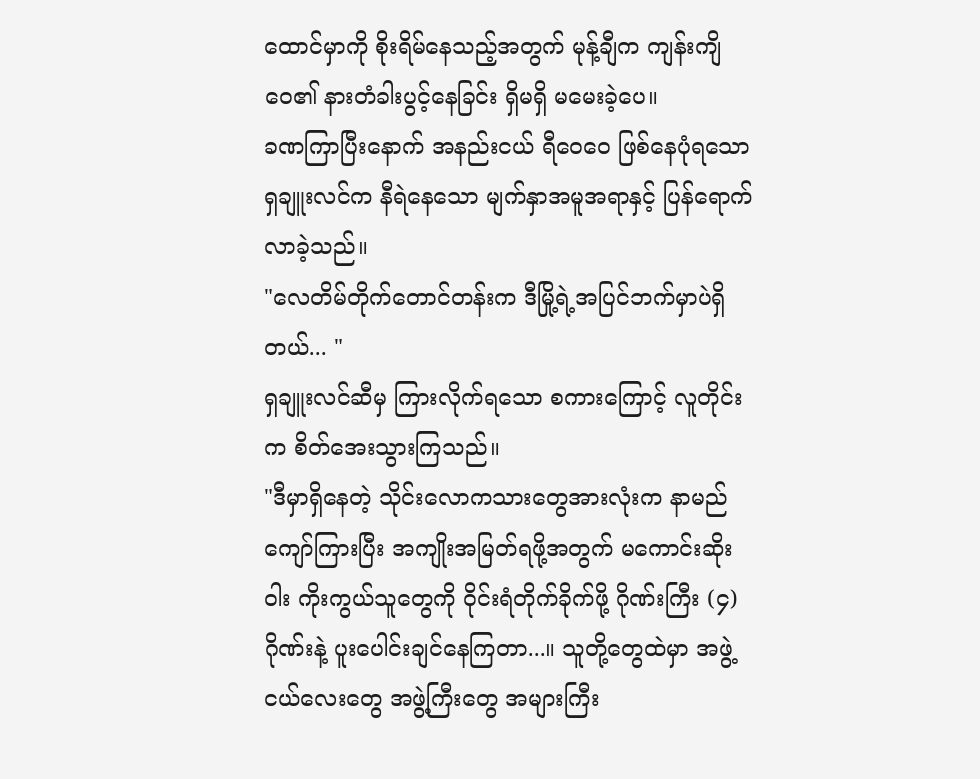ထောင်မှာကို စိုးရိမ်နေသည့်အတွက် မုန့်ချီက ကျန်းကျိဝေ၏ နားတံခါးပွင့်နေခြင်း ရှိမရှိ မမေးခဲ့ပေ။
ခဏကြာပြီးနောက် အနည်းငယ် ရီဝေဝေ ဖြစ်နေပုံရသော ရှချူးလင်က နီရဲနေသော မျက်နှာအမူအရာနှင့် ပြန်ရောက်လာခဲ့သည်။
"လေတိမ်တိုက်တောင်တန်းက ဒီမြို့ရဲ့အပြင်ဘက်မှာပဲရှိတယ်... "
ရှချူးလင်ဆီမှ ကြားလိုက်ရသော စကားကြောင့် လူတိုင်းက စိတ်အေးသွားကြသည်။
"ဒီမှာရှိနေတဲ့ သိုင်းလောကသားတွေအားလုံးက နာမည်ကျော်ကြားပြီး အကျိုးအမြတ်ရဖို့အတွက် မကောင်းဆိုးဝါး ကိုးကွယ်သူတွေကို ဝိုင်းရံတိုက်ခိုက်ဖို့ ဂိုဏ်းကြီး (၄) ဂိုဏ်းနဲ့ ပူးပေါင်းချင်နေကြတာ...။ သူတို့တွေထဲမှာ အဖွဲ့ငယ်လေးတွေ အဖွဲ့ကြီးတွေ အများကြီး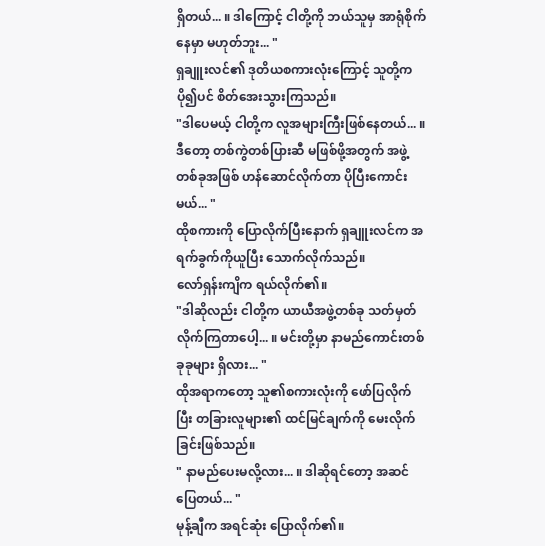ရှိတယ်... ။ ဒါကြောင့် ငါတို့ကို ဘယ်သူမှ အာရုံစိုက်နေမှာ မဟုတ်ဘူး... "
ရှချူးလင်၏ ဒုတိယစကားလုံးကြောင့် သူတို့က ပို၍ပင် စိတ်အေးသွားကြသည်။
"ဒါပေမယ့် ငါတို့က လူအများကြီးဖြစ်နေတယ်... ။ ဒီတော့ တစ်ကွဲတစ်ပြားဆီ မဖြစ်ဖို့အတွက် အဖွဲ့တစ်ခုအဖြစ် ဟန်ဆောင်လိုက်တာ ပိုပြီးကောင်းမယ်... "
ထိုစကားကို ပြောလိုက်ပြီးနောက် ရှချူးလင်က အရက်ခွက်ကိုယူပြီး သောက်လိုက်သည်။
လော်ရှန်းကျိက ရယ်လိုက်၏။
"ဒါဆိုလည်း ငါတို့က ယာယီအဖွဲ့တစ်ခု သတ်မှတ်လိုက်ကြတာပေါ့... ။ မင်းတို့မှာ နာမည်ကောင်းတစ်ခုခုများ ရှိလား... "
ထိုအရာကတော့ သူ၏စကားလုံးကို ဖော်ပြလိုက်ပြီး တခြားလူများ၏ ထင်မြင်ချက်ကို မေးလိုက်ခြင်းဖြစ်သည်။
" နာမည်ပေးမလို့လား... ။ ဒါဆိုရင်တော့ အဆင်ပြေတယ်... "
မုန့်ချီက အရင်ဆုံး ပြောလိုက်၏။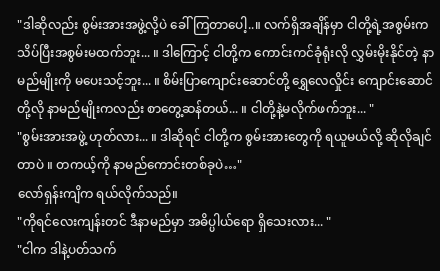"ဒါဆိုလည်း စွမ်းအားအဖွဲ့လို့ပဲ ခေါ်ကြတာပေါ့..။ လက်ရှိအချိန်မှာ ငါတို့ရဲ့အစွမ်းက သိပ်ပြီးအစွမ်းမထက်ဘူး... ။ ဒါကြောင့် ငါတို့က ကောင်းကင်ခုံရုံးလို လွှမ်းမိုးနိုင်တဲ့ နာမည်မျိုးကို မပေးသင့်ဘူး... ။ စိမ်းပြာကျောင်းဆောင်တို့ ရွှေလေလှိုင်း ကျောင်းဆောင်တို့လို နာမည်မျိုးကလည်း စာတွေ့ဆန်တယ်... ။ ငါတို့နဲ့မလိုက်ဖက်ဘူး... "
"စွမ်းအားအဖွဲ့ ဟုတ်လား... ။ ဒါဆိုရင် ငါတို့က စွမ်းအားတွေကို ရယူမယ်လို့ ဆိုလိုချင်တာပဲ ။ တကယ့်ကို နာမည်ကောင်းတစ်ခုပဲ…"
လော်ရှန်းကျိက ရယ်လိုက်သည်။
"ကိုရင်လေးကျန်းတင် ဒီနာမည်မှာ အဓိပ္ပါယ်ရော ရှိသေးလား... "
"ငါက ဒါနဲ့ပတ်သက်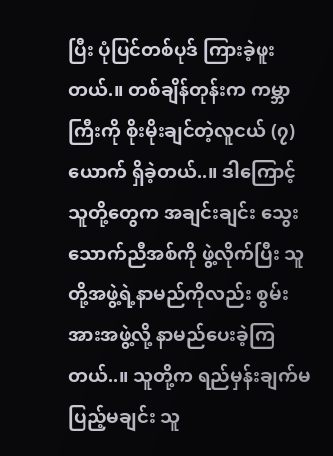ပြီး ပုံပြင်တစ်ပုဒ် ကြားခဲ့ဖူးတယ်.။ တစ်ချိန်တုန်းက ကမ္ဘာကြီးကို စိုးမိုးချင်တဲ့လူငယ် (၇) ယောက် ရှိခဲ့တယ်..။ ဒါကြောင့် သူတို့တွေက အချင်းချင်း သွေးသောက်ညီအစ်ကို ဖွဲ့လိုက်ပြီး သူတို့အဖွဲ့ရဲ့နာမည်ကိုလည်း စွမ်းအားအဖွဲ့လို့ နာမည်ပေးခဲ့ကြတယ်..။ သူတို့က ရည်မှန်းချက်မပြည့်မချင်း သူ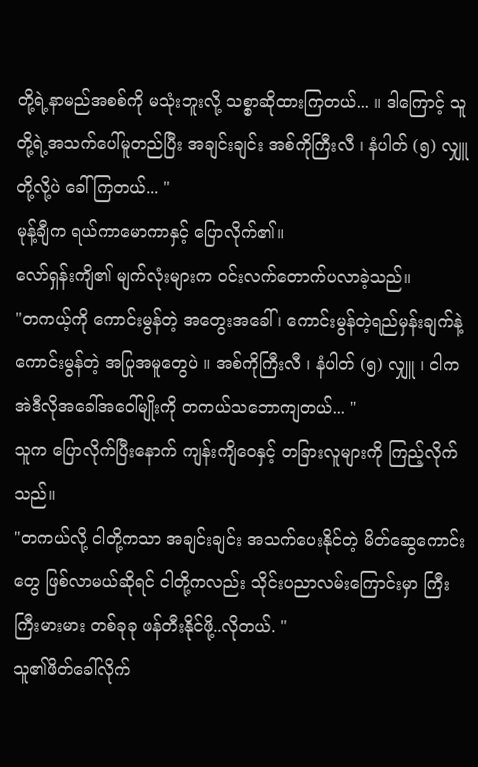တို့ရဲ့နာမည်အစစ်ကို မသုံးဘူးလို့ သစ္စာဆိုထားကြတယ်... ။ ဒါကြောင့် သူတို့ရဲ့အသက်ပေါ်မူတည်ပြီး အချင်းချင်း အစ်ကိုကြီးလီ ၊ နံပါတ် (၅) လျှူတို့လို့ပဲ ခေါ်ကြတယ်... "
မုန့်ချီက ရယ်ကာမောကာနှင့် ပြောလိုက်၏။
လော်ရှန်းကျိ၏ မျက်လုံးများက ဝင်းလက်တောက်ပလာခဲ့သည်။
"တကယ့်ကို ကောင်းမွန်တဲ့ အတွေးအခေါ် ၊ ကောင်းမွန်တဲ့ရည်မှန်းချက်နဲ့ ကောင်းမွန်တဲ့ အပြုအမူတွေပဲ ။ အစ်ကိုကြီးလီ ၊ နံပါတ် (၅) လျှူ ၊ ငါက အဲဒီလိုအခေါ်အဝေါ်မျိုးကို တကယ်သဘောကျတယ်... "
သူက ပြောလိုက်ပြီးနောက် ကျန်းကျိဝေနှင့် တခြားလူများကို ကြည့်လိုက်သည်။
"တကယ်လို့ ငါတို့ကသာ အချင်းချင်း အသက်ပေးနိုင်တဲ့ မိတ်ဆွေကောင်းတွေ ဖြစ်လာမယ်ဆိုရင် ငါတို့ကလည်း သိုင်းပညာလမ်းကြောင်းမှာ ကြီးကြီးမားမား တစ်ခုခု ဖန်တီးနိုင်ဖို့..လိုတယ်. "
သူ၏ဖိတ်ခေါ်လိုက်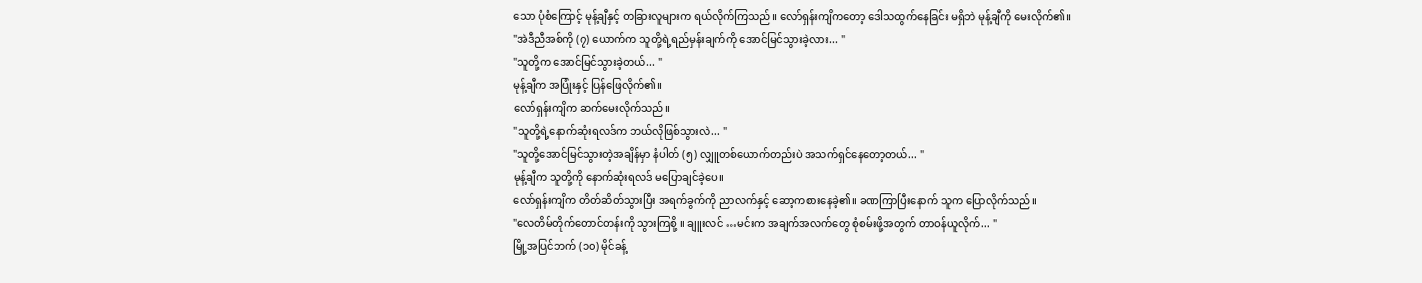သော ပုံစံကြောင့် မုန့်ချီနှင့် တခြားလူများက ရယ်လိုက်ကြသည်။ လော်ရှန်းကျိကတော့ ဒေါသထွက်နေခြင်း မရှိဘဲ မုန့်ချီကို မေးလိုက်၏။
"အဲဒီညီအစ်ကို (၇) ယောက်က သူတို့ရဲ့ရည်မှန်းချက်ကို အောင်မြင်သွားခဲ့လား... "
"သူတို့က အောင်မြင်သွားခဲ့တယ်... "
မုန့်ချီက အပြုံးနှင့် ပြန်ဖြေလိုက်၏။
လော်ရှန်းကျိက ဆက်မေးလိုက်သည်။
"သူတို့ရဲ့နောက်ဆုံးရလဒ်က ဘယ်လိုဖြစ်သွားလဲ... "
"သူတို့အောင်မြင်သွားတဲ့အချိန်မှာ နံပါတ် (၅) လျှူတစ်ယောက်တည်းပဲ အသက်ရှင်နေတော့တယ်... "
မုန့်ချီက သူတို့ကို နောက်ဆုံးရလဒ် မပြောချင်ခဲ့ပေ။
လော်ရှန်းကျိက တိတ်ဆိတ်သွားပြီး အရက်ခွက်ကို ညာလက်နှင့် ဆော့ကစားနေခဲ့၏။ ခဏကြာပြီးနောက် သူက ပြောလိုက်သည်။
"လေတိမ်တိုက်တောင်တန်းကို သွားကြစို့ ။ ချူးလင် …မင်းက အချက်အလက်တွေ စုံစမ်းဖို့အတွက် တာဝန်ယူလိုက်... "
မြို့အပြင်ဘက် (၁၀) မိုင်ခန့်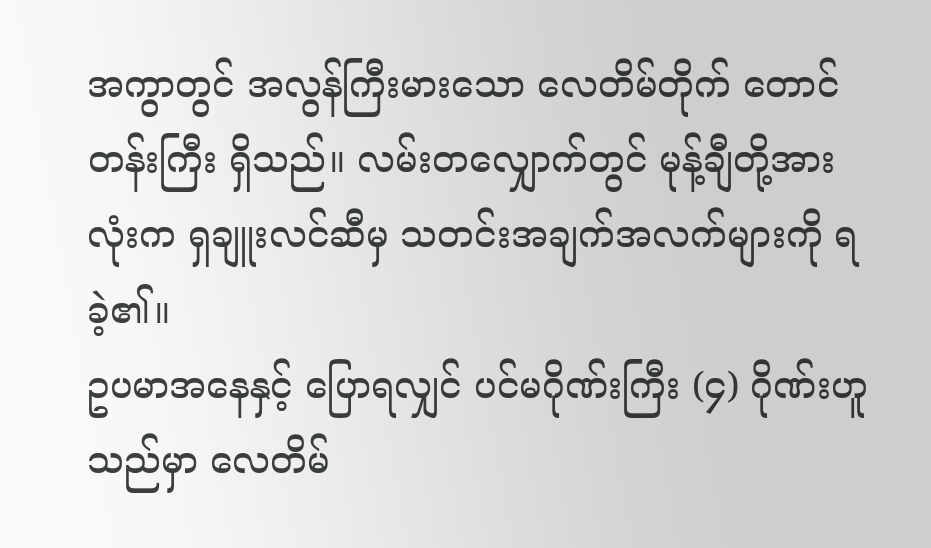အကွာတွင် အလွန်ကြီးမားသော လေတိမ်တိုက် တောင်တန်းကြီး ရှိသည်။ လမ်းတလျှောက်တွင် မုန့်ချီတို့အားလုံးက ရှချူးလင်ဆီမှ သတင်းအချက်အလက်များကို ရခဲ့၏။
ဥပမာအနေနှင့် ပြောရလျှင် ပင်မဂိုဏ်းကြီး (၄) ဂိုဏ်းဟူသည်မှာ လေတိမ်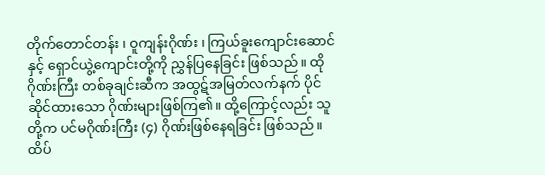တိုက်တောင်တန်း ၊ ဝူကျန်းဂိုဏ်း ၊ ကြယ်ခူးကျောင်းဆောင်နှင့် ရှောင်ယွဲ့ကျောင်းတို့ကို ညွှန်ပြနေခြင်း ဖြစ်သည်။ ထိုဂိုဏ်းကြီး တစ်ခုချင်းဆီက အထွဋ်အမြတ်လက်နက် ပိုင်ဆိုင်ထားသော ဂိုဏ်းများဖြစ်ကြ၏။ ထို့ကြောင့်လည်း သူတို့က ပင်မဂိုဏ်းကြီး (၄) ဂိုဏ်းဖြစ်နေရခြင်း ဖြစ်သည်။
ထိပ်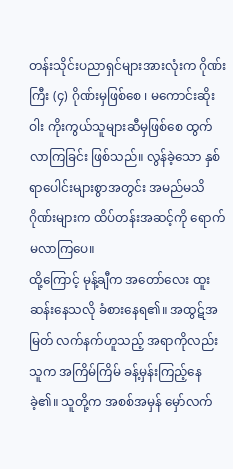တန်းသိုင်းပညာရှင်များအားလုံးက ဂိုဏ်းကြီး (၄) ဂိုဏ်းမှဖြစ်စေ ၊ မကောင်းဆိုးဝါး ကိုးကွယ်သူများဆီမှဖြစ်စေ ထွက်လာကြခြင်း ဖြစ်သည်။ လွန်ခဲ့သော နှစ်ရာပေါင်းများစွာအတွင်း အမည်မသိ ဂိုဏ်းများက ထိပ်တန်းအဆင့်ကို ရောက်မလာကြပေ။
ထို့ကြောင့် မုန့်ချီက အတော်လေး ထူးဆန်းနေသလို ခံစားနေရ၏။ အထွဋ်အမြတ် လက်နက်ဟူသည့် အရာကိုလည်း သူက အကြိမ်ကြိမ် ခန့်မှန်းကြည့်နေခဲ့၏။ သူတို့က အစစ်အမှန် မှော်လက်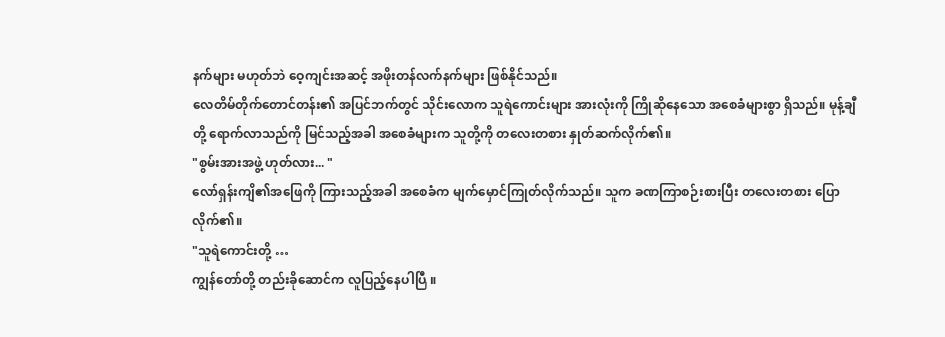နက်များ မဟုတ်ဘဲ ဝေ့ကျင်းအဆင့် အဖိုးတန်လက်နက်များ ဖြစ်နိုင်သည်။
လေတိမ်တိုက်တောင်တန်း၏ အပြင်ဘက်တွင် သိုင်းလောက သူရဲကောင်းများ အားလုံးကို ကြိုဆိုနေသော အစေခံများစွာ ရှိသည်။ မုန့်ချီတို့ ရောက်လာသည်ကို မြင်သည့်အခါ အစေခံများက သူတို့ကို တလေးတစား နှုတ်ဆက်လိုက်၏။
"စွမ်းအားအဖွဲ့ ဟုတ်လား... "
လော်ရှန်းကျိ၏အဖြေကို ကြားသည့်အခါ အစေခံက မျက်မှောင်ကြုတ်လိုက်သည်။ သူက ခဏကြာစဉ်းစားပြီး တလေးတစား ပြောလိုက်၏။
"သူရဲကောင်းတို့ …
ကျွန်တော်တို့ တည်းခိုဆောင်က လူပြည့်နေပါပြီ ။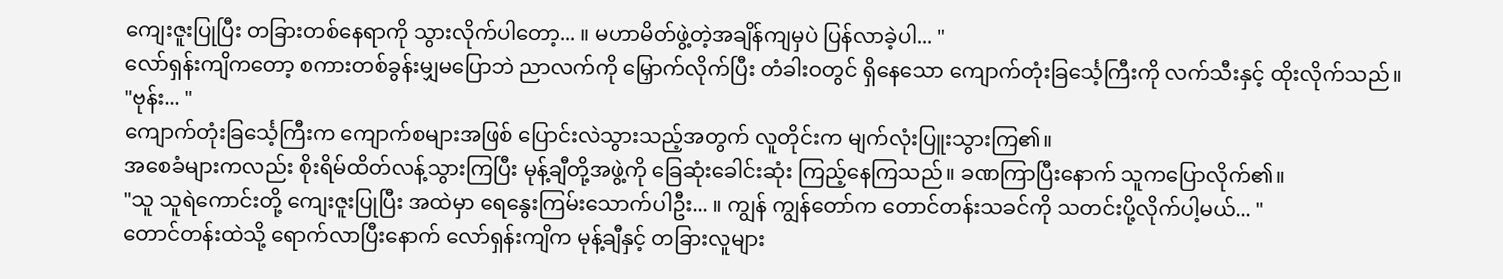ကျေးဇူးပြုပြီး တခြားတစ်နေရာကို သွားလိုက်ပါတော့... ။ မဟာမိတ်ဖွဲ့တဲ့အချိန်ကျမှပဲ ပြန်လာခဲ့ပါ... "
လော်ရှန်းကျိကတော့ စကားတစ်ခွန်းမျှမပြောဘဲ ညာလက်ကို မြှောက်လိုက်ပြီး တံခါးဝတွင် ရှိနေသော ကျောက်တုံးခြင်္သေ့ကြီးကို လက်သီးနှင့် ထိုးလိုက်သည်။
"ဗုန်း... "
ကျောက်တုံးခြင်္သေ့ကြီးက ကျောက်စများအဖြစ် ပြောင်းလဲသွားသည့်အတွက် လူတိုင်းက မျက်လုံးပြူးသွားကြ၏။
အစေခံများကလည်း စိုးရိမ်ထိတ်လန့်သွားကြပြီး မုန့်ချီတို့အဖွဲ့ကို ခြေဆုံးခေါင်းဆုံး ကြည့်နေကြသည်။ ခဏကြာပြီးနောက် သူကပြောလိုက်၏။
"သူ သူရဲကောင်းတို့ ကျေးဇူးပြုပြီး အထဲမှာ ရေနွေးကြမ်းသောက်ပါဦး... ။ ကျွန် ကျွန်တော်က တောင်တန်းသခင်ကို သတင်းပို့လိုက်ပါ့မယ်... "
တောင်တန်းထဲသို့ ရောက်လာပြီးနောက် လော်ရှန်းကျိက မုန့်ချီနှင့် တခြားလူများ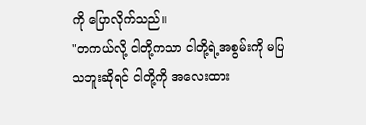ကို ပြောလိုက်သည်။
"တကယ်လို့ ငါတို့ကသာ ငါတို့ရဲ့အစွမ်းကို မပြသဘူးဆိုရင် ငါတို့ကို အလေးထား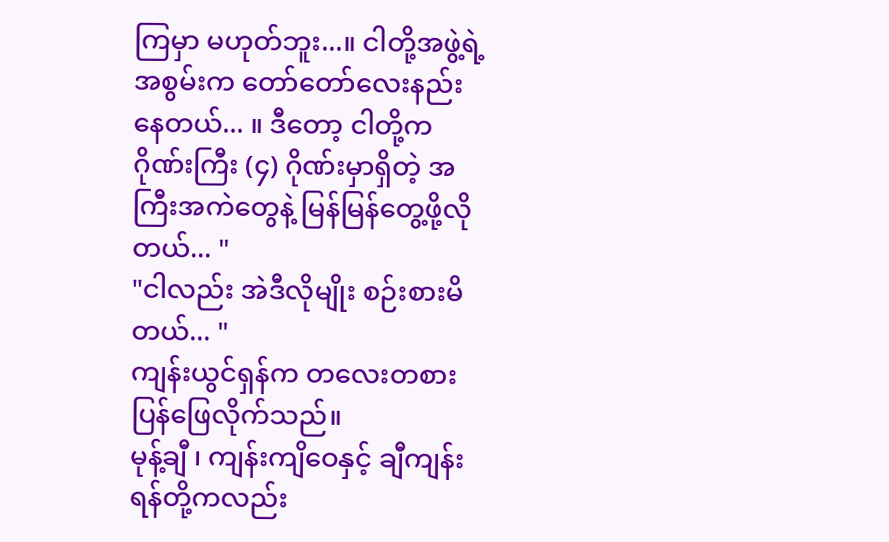ကြမှာ မဟုတ်ဘူး...။ ငါတို့အဖွဲ့ရဲ့အစွမ်းက တော်တော်လေးနည်းနေတယ်... ။ ဒီတော့ ငါတို့က ဂိုဏ်းကြီး (၄) ဂိုဏ်းမှာရှိတဲ့ အကြီးအကဲတွေနဲ့ မြန်မြန်တွေ့ဖို့လိုတယ်... "
"ငါလည်း အဲဒီလိုမျိုး စဉ်းစားမိတယ်... "
ကျန်းယွင်ရှန်က တလေးတစား ပြန်ဖြေလိုက်သည်။
မုန့်ချီ ၊ ကျန်းကျိဝေနှင့် ချီကျန်းရန်တို့ကလည်း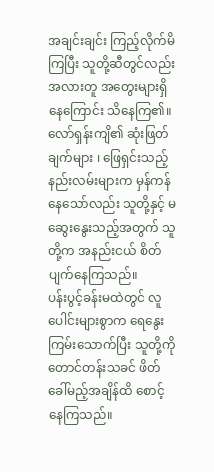အချင်းချင်း ကြည့်လိုက်မိကြပြီး သူတို့ဆီတွင်လည်း အလားတူ အတွေးများရှိနေကြောင်း သိနေကြ၏။ လော်ရှန်းကျိ၏ ဆုံးဖြတ်ချက်များ ၊ ဖြေရှင်းသည့် နည်းလမ်းများက မှန်ကန်နေသော်လည်း သူတို့နှင့် မဆွေးနွေးသည့်အတွက် သူတို့က အနည်းငယ် စိတ်ပျက်နေကြသည်။
ပန်းပွင့်ခန်းမထဲတွင် လူပေါင်းများစွာက ရေနွေးကြမ်းသောက်ပြီး သူတို့ကို တောင်တန်းသခင် ဖိတ်ခေါ်မည့်အချိန်ထိ စောင့်နေကြသည်။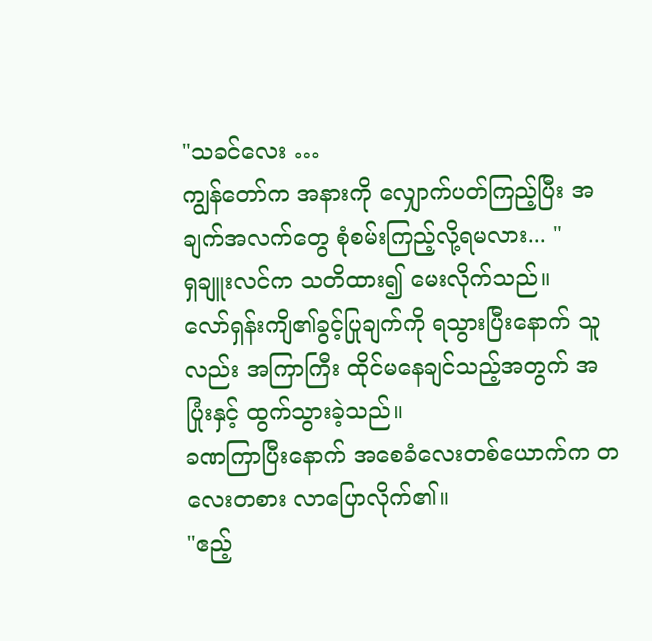"သခင်လေး …
ကျွန်တော်က အနားကို လျှောက်ပတ်ကြည့်ပြီး အချက်အလက်တွေ စုံစမ်းကြည့်လို့ရမလား... "
ရှချူးလင်က သတိထား၍ မေးလိုက်သည်။
လော်ရှန်းကျိ၏ခွင့်ပြုချက်ကို ရသွားပြီးနောက် သူလည်း အကြာကြီး ထိုင်မနေချင်သည့်အတွက် အပြုံးနှင့် ထွက်သွားခဲ့သည်။
ခဏကြာပြီးနောက် အစေခံလေးတစ်ယောက်က တလေးတစား လာပြောလိုက်၏။
"ဧည့်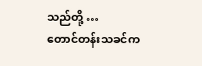သည်တို့ …
တောင်တန်းသခင်က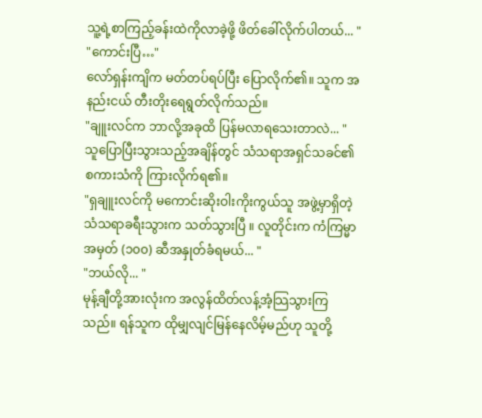သူ့ရဲ့စာကြည့်ခန်းထဲကိုလာခဲ့ဖို့ ဖိတ်ခေါ်လိုက်ပါတယ်... "
"ကောင်းပြီ…"
လော်ရှန်းကျိက မတ်တပ်ရပ်ပြီး ပြောလိုက်၏။ သူက အနည်းငယ် တီးတိုးရေရွတ်လိုက်သည်။
"ချူးလင်က ဘာလို့အခုထိ ပြန်မလာရသေးတာလဲ... "
သူပြောပြီးသွားသည့်အချိန်တွင် သံသရာအရှင်သခင်၏ စကားသံကို ကြားလိုက်ရ၏။
"ရှချူးလင်ကို မကောင်းဆိုးဝါးကိုးကွယ်သူ အဖွဲ့မှာရှိတဲ့ သံသရာခရီးသွားက သတ်သွားပြီ ။ လူတိုင်းက ကံကြမ္မာအမှတ် (၁၀၀) ဆီအနှုတ်ခံရမယ်... "
"ဘယ်လို... "
မုန့်ချီတို့အားလုံးက အလွန်ထိတ်လန့်အံ့သြသွားကြသည်။ ရန်သူက ထိုမျှလျင်မြန်နေလိမ့်မည်ဟု သူတို့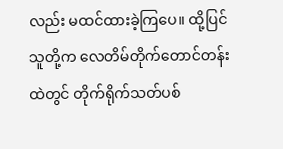လည်း မထင်ထားခဲ့ကြပေ။ ထို့ပြင် သူတို့က လေတိမ်တိုက်တောင်တန်းထဲတွင် တိုက်ရိုက်သတ်ပစ်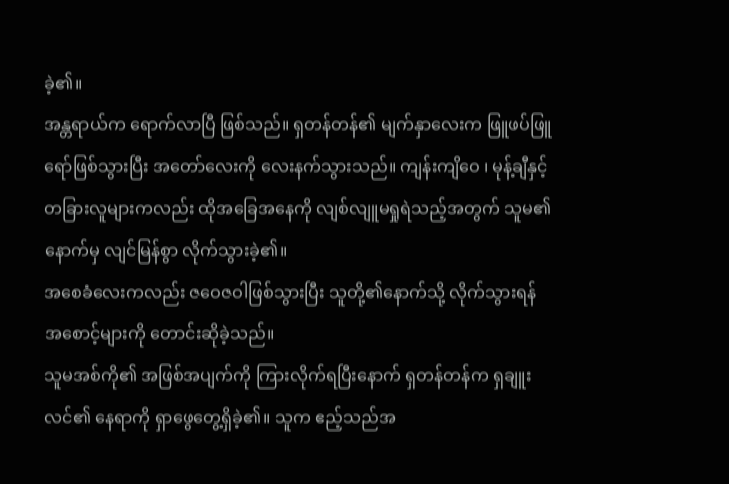ခဲ့၏။
အန္တရာယ်က ရောက်လာပြီ ဖြစ်သည်။ ရှတန်တန်၏ မျက်နှာလေးက ဖြူဖပ်ဖြူရော်ဖြစ်သွားပြီး အတော်လေးကို လေးနက်သွားသည်။ ကျန်းကျိဝေ ၊ မုန့်ချီနှင့် တခြားလူများကလည်း ထိုအခြေအနေကို လျစ်လျူမရှုရဲသည့်အတွက် သူမ၏နောက်မှ လျင်မြန်စွာ လိုက်သွားခဲ့၏။
အစေခံလေးကလည်း ဇဝေဇဝါဖြစ်သွားပြီး သူတို့၏နောက်သို့ လိုက်သွားရန် အစောင့်များကို တောင်းဆိုခဲ့သည်။
သူမအစ်ကို၏ အဖြစ်အပျက်ကို ကြားလိုက်ရပြီးနောက် ရှတန်တန်က ရှချူးလင်၏ နေရာကို ရှာဖွေတွေ့ရှိခဲ့၏။ သူက ဧည့်သည်အ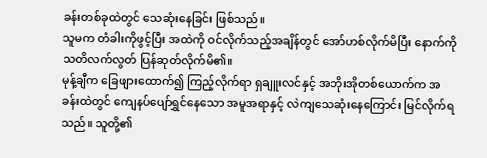ခန်းတစ်ခုထဲတွင် သေဆုံးနေခြင်း ဖြစ်သည်။
သူမက တံခါးကိုဖွင့်ပြီး အထဲကို ဝင်လိုက်သည့်အချိန်တွင် အော်ဟစ်လိုက်မိပြီး နောက်ကို သတိလက်လွတ် ပြန်ဆုတ်လိုက်မိ၏။
မုန့်ချီက ခြေဖျားထောက်၍ ကြည့်လိုက်ရာ ရှချူးလင်နှင့် အဘိုးအိုတစ်ယောက်က အခန်းထဲတွင် ကျေနပ်ပျော်ရွှင်နေသော အမူအရာနှင့် လဲကျသေဆုံးနေကြောင်း မြင်လိုက်ရသည်။ သူတို့၏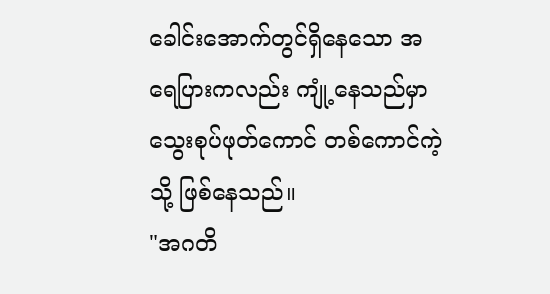ခေါင်းအောက်တွင်ရှိနေသော အရေပြားကလည်း ကျုံ့နေသည်မှာ သွေးစုပ်ဖုတ်ကောင် တစ်ကောင်ကဲ့သို့ ဖြစ်နေသည်။
"အဂတိ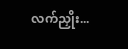လက်ညှိုး...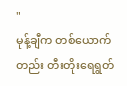"
မုန့်ချီက တစ်ယောက်တည်း တီးတိုးရေရွတ်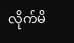လိုက်မိ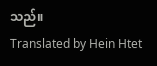သည်။
Translated by Hein Htet